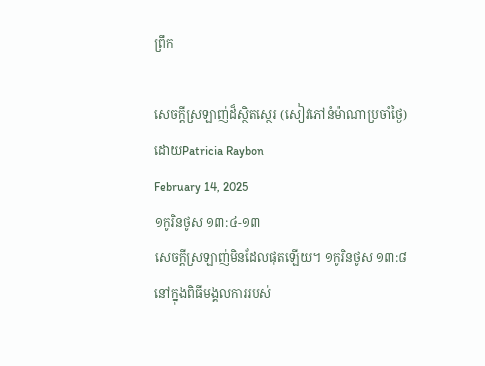ព្រឹក

សេចក្តីស្រឡាញ់ដ៏ស្ថិតស្ថេរ (សៀវភៅនំម៉ាណាប្រចាំថ្ងៃ)
ដោយPatricia Raybon
February 14, 2025
១កូរិនថូស ១៣:៤-១៣
សេចក្តីស្រឡាញ់មិនដែលផុតឡើយ។ ១កូរិនថូស ១៣:៨
នៅក្នុងពិធីមង្គលការរបស់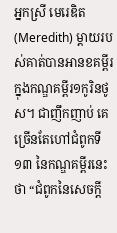អ្នកស្រី មេរេឌិត(Meredith) ម្តាយរបស់គាត់បានអានខគម្ពីរ ក្នុងកណ្ឌគម្ពីរ១កូរិនថូស។ ជាញឹកញាប់ គេច្រើនតែហៅជំពូកទី១៣ នៃកណ្ឌគម្ពីរនេះថា “ជំពូកនៃសេចក្តី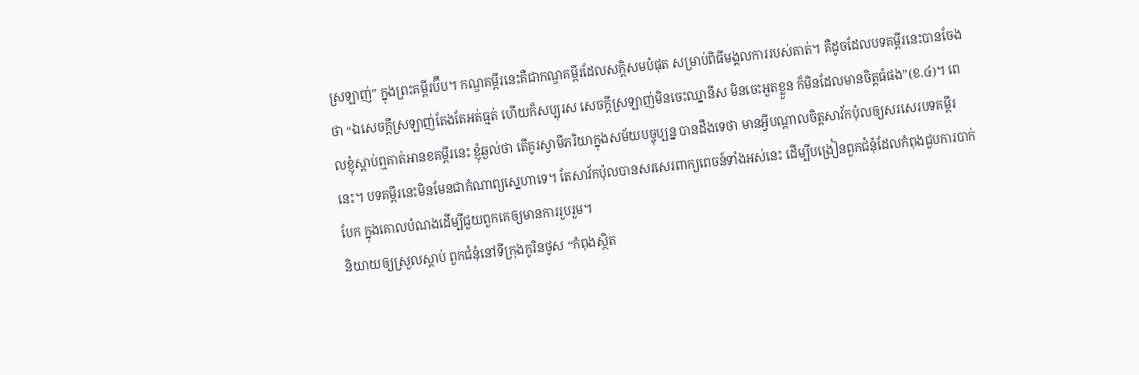ស្រឡាញ់” ក្នុងព្រះគម្ពីរប៊ីប។ កណ្ឌគម្ពីរនេះគឺជាកណ្ឌគម្ពីរដែលសក្ដិសមបំផុត សម្រាប់ពិធីមង្គលការរបស់គាត់។ គឺដូចដែលបទគម្ពីរនេះបានចែងថា “ឯសេចក្តីស្រឡាញ់តែងតែអត់ធ្មត់ ហើយក៏សប្បុរស សេចក្តីស្រឡាញ់មិនចេះឈ្នានីស មិនចេះអួតខ្លួន ក៏មិនដែលមានចិត្តធំផង”(ខ.៤)។ ពេលខ្ញុំស្តាប់ឮគាត់អានខគម្ពីរនេះ ខ្ញុំឆ្ងល់ថា តើគូរស្វាមីភរិយាក្នុងសម័យបច្ចុប្បន្ន បានដឹងទេថា មានអ្វីបណ្តាលចិត្តសាវ័កប៉ុលឲ្យសរសេរបទគម្ពីរនេះ។ បទគម្ពីរនេះមិនមែនជាកំណាព្យស្នេហាទេ។ តែសាវ័កប៉ុលបានសរសេរពាក្យពេចន៍ទាំងអស់នេះ ដើម្បីបង្រៀនពួកជំនុំដែលកំពុងជួបការបាក់បែក ក្នុងគោលបំណងដើម្បីជួយពួកគេឲ្យមានការរួបរួម។
និយាយឲ្យស្រួលស្តាប់ ពួកជំនុំនៅទីក្រុងកូរិនថូស “កំពុងស្ថិត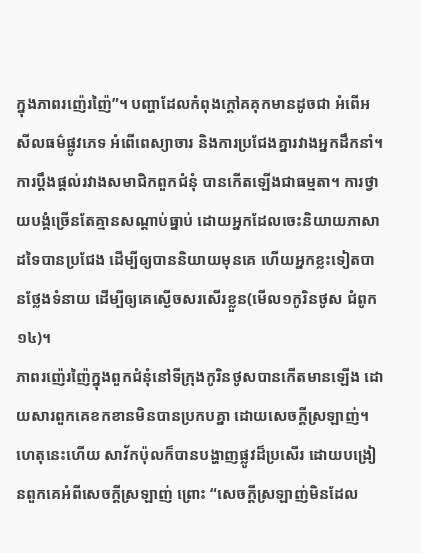ក្នុងភាពរញ៉េរញ៉ៃ”។ បញ្ហាដែលកំពុងក្តៅគគុកមានដូចជា អំពើអសីលធម៌ផ្លូវភេទ អំពើពេស្យាចារ និងការប្រជែងគ្នារវាងអ្នកដឹកនាំ។ ការប្តឹងផ្តល់រវាងសមាជិកពួកជំនុំ បានកើតឡើងជាធម្មតា។ ការថ្វាយបង្គំច្រើនតែគ្មានសណ្ដាប់ធ្នាប់ ដោយអ្នកដែលចេះនិយាយភាសាដទៃបានប្រជែង ដើម្បីឲ្យបាននិយាយមុនគេ ហើយអ្នកខ្លះទៀតបានថ្លែងទំនាយ ដើម្បីឲ្យគេស្ងើចសរសើរខ្លួន(មើល១កូរិនថូស ជំពូក១៤)។
ភាពរញ៉េរញ៉ៃក្នុងពួកជំនុំនៅទីក្រុងកូរិនថូសបានកើតមានឡើង ដោយសារពួកគេខកខានមិនបានប្រកបគ្នា ដោយសេចក្តីស្រឡាញ់។ ហេតុនេះហើយ សាវ័កប៉ុលក៏បានបង្ហាញផ្លូវដ៏ប្រសើរ ដោយបង្រៀនពួកគេអំពីសេចក្តីស្រឡាញ់ ព្រោះ “សេចក្តីស្រឡាញ់មិនដែល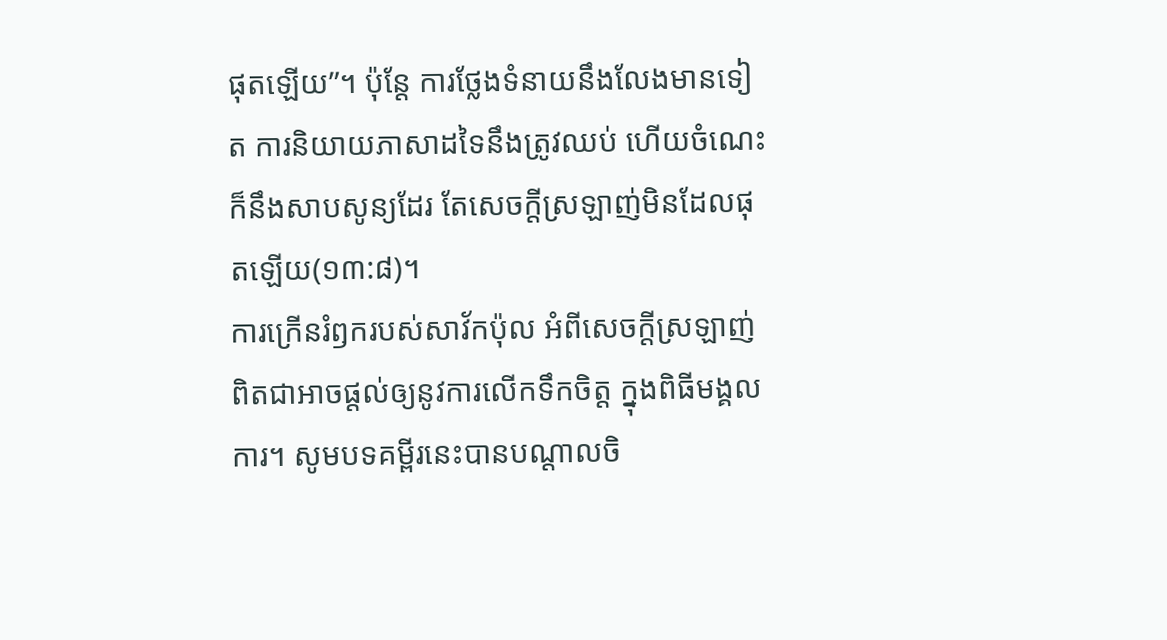ផុតឡើយ”។ ប៉ុន្តែ ការថ្លែងទំនាយនឹងលែងមានទៀត ការនិយាយភាសាដទៃនឹងត្រូវឈប់ ហើយចំណេះក៏នឹងសាបសូន្យដែរ តែសេចក្តីស្រឡាញ់មិនដែលផុតឡើយ(១៣:៨)។
ការក្រើនរំឭករបស់សាវ័កប៉ុល អំពីសេចក្តីស្រឡាញ់ពិតជាអាចផ្តល់ឲ្យនូវការលើកទឹកចិត្ត ក្នុងពិធីមង្គលការ។ សូមបទគម្ពីរនេះបានបណ្តាលចិ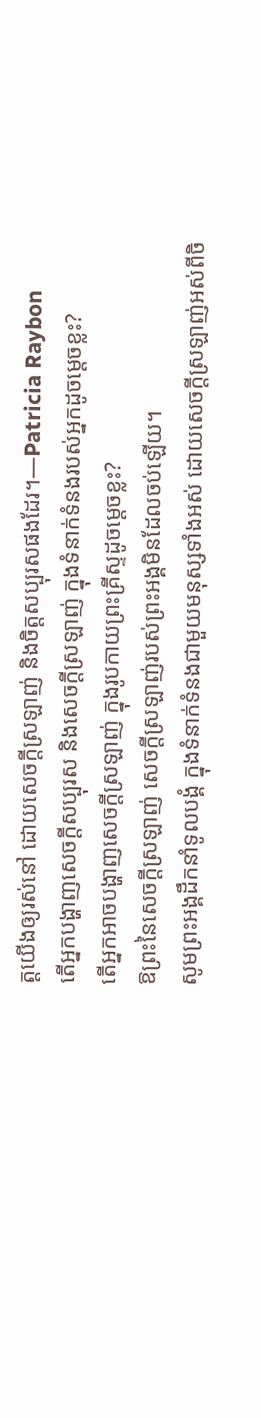ត្តយើងឲ្យរស់នៅ ដោយសេចក្តីស្រឡាញ់ និងចិត្តសប្បុរសផងដែរ។—Patricia Raybon
តើអ្នកបង្ហាញសេចក្តីសប្បុរស និងសេចក្តីស្រឡាញ់ ក្នុងទំនាក់ទំនងរបស់អ្នកដូចម្តេចខ្លះ?
តើអ្នកអាចបង្ហាញសេចក្តីស្រឡាញ់ ក្នុងរូបកាយព្រះគ្រីស្ទដូចម្តេចខ្លះ?
ឱព្រះនៃសេចក្តីស្រឡាញ់ សេចក្តីស្រឡាញ់របស់ព្រះអង្គមិនដែលចប់ឡើយ។
សូមព្រះអង្គដឹកនាំទូលបង្គំ ក្នុងទំនាក់ទំនងជាមួយមនុស្សទាំងអស់ ដោយសេចក្តីស្រឡាញ់អស់ពីចិ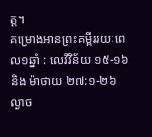ត្ត។
គម្រោងអានព្រះគម្ពីររយៈពេល១ឆ្នាំ : លេវីវិន័យ ១៥-១៦ និង ម៉ាថាយ ២៧:១-២៦
ល្ងាច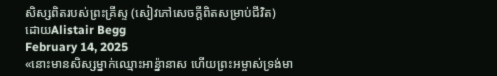សិស្សពិតរបស់ព្រះគ្រីស្ទ (សៀវភៅសេចក្ដីពិតសម្រាប់ជីវិត)
ដោយAlistair Begg
February 14, 2025
«នោះមានសិស្សម្នាក់ឈ្មោះអាន៉្នានាស ហើយព្រះអម្ចាស់ទ្រង់មា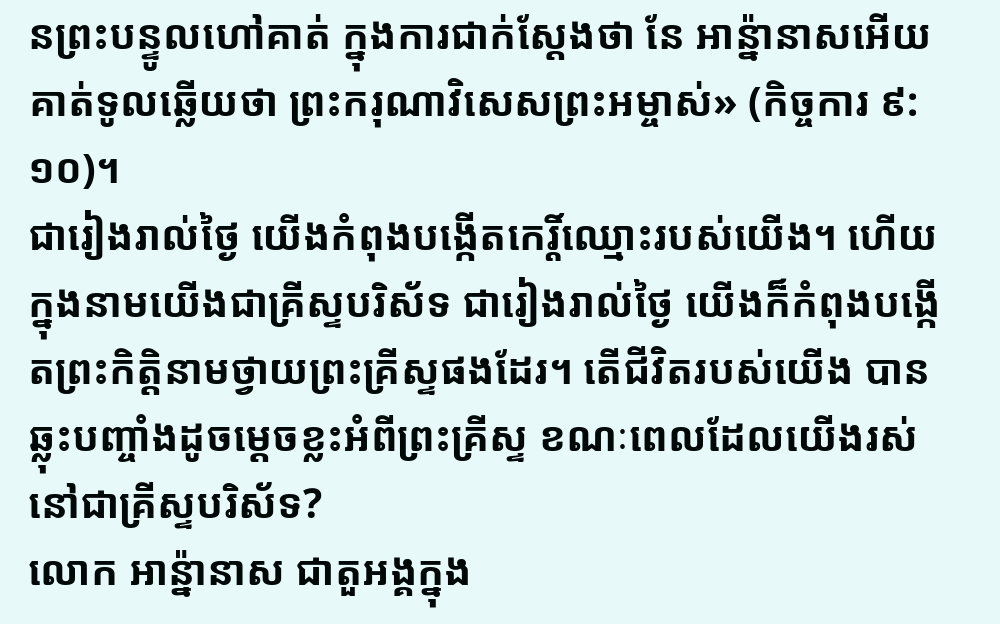នព្រះបន្ទូលហៅគាត់ ក្នុងការជាក់ស្តែងថា នែ អាន៉្នានាសអើយ គាត់ទូលឆ្លើយថា ព្រះករុណាវិសេសព្រះអម្ចាស់» (កិច្ចការ ៩:១០)។
ជារៀងរាល់ថ្ងៃ យើងកំពុងបង្កើតកេរ្តិ៍ឈ្មោះរបស់យើង។ ហើយក្នុងនាមយើងជាគ្រីស្ទបរិស័ទ ជារៀងរាល់ថ្ងៃ យើងក៏កំពុងបង្កើតព្រះកិត្តិនាមថ្វាយព្រះគ្រីស្ទផងដែរ។ តើជីវិតរបស់យើង បានឆ្លុះបញ្ចាំងដូចម្ដេចខ្លះអំពីព្រះគ្រីស្ទ ខណៈពេលដែលយើងរស់នៅជាគ្រីស្ទបរិស័ទ?
លោក អាន៉្នានាស ជាតួអង្គក្នុង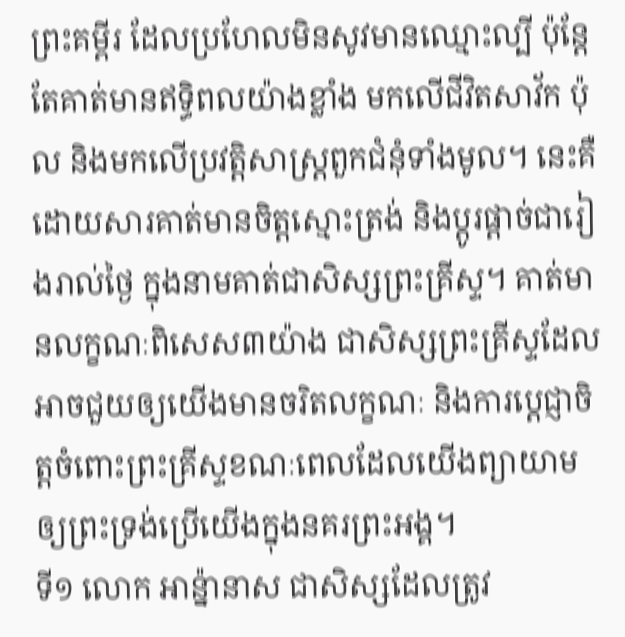ព្រះគម្ពីរ ដែលប្រហែលមិនសូវមានឈ្មោះល្បី ប៉ុន្តែតែគាត់មានឥទ្ធិពលយ៉ាងខ្លាំង មកលើជីវិតសាវ័ក ប៉ុល និងមកលើប្រវត្តិសាស្ត្រពួកជំនុំទាំងមូល។ នេះគឺដោយសារគាត់មានចិត្តស្មោះត្រង់ និងប្ដូរផ្តាច់ជារៀងរាល់ថ្ងៃ ក្នុងនាមគាត់ជាសិស្សព្រះគ្រីស្ទ។ គាត់មានលក្ខណៈពិសេស៣យ៉ាង ជាសិស្សព្រះគ្រីស្ទដែលអាចជួយឲ្យយើងមានចរិតលក្ខណៈ និងការប្ដេជ្ញាចិត្តចំពោះព្រះគ្រីស្ទខណៈពេលដែលយើងព្យាយាមឲ្យព្រះទ្រង់ប្រើយើងក្នុងនគរព្រះអង្គ។
ទី១ លោក អាន៉្នានាស ជាសិស្សដែលត្រូវ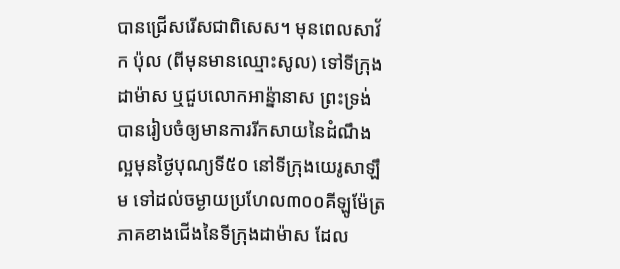បានជ្រើសរើសជាពិសេស។ មុនពេលសាវ័ក ប៉ុល (ពីមុនមានឈ្មោះសូល) ទៅទីក្រុងដាម៉ាស ឬជួបលោកអាន៉្នានាស ព្រះទ្រង់បានរៀបចំឲ្យមានការរីកសាយនៃដំណឹងល្អមុនថ្ងៃបុណ្យទី៥០ នៅទីក្រុងយេរូសាឡឹម ទៅដល់ចម្ងាយប្រហែល៣០០គីឡូម៉ែត្រ ភាគខាងជើងនៃទីក្រុងដាម៉ាស ដែល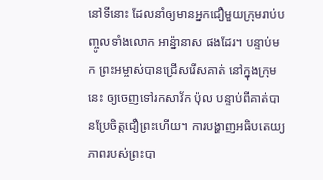នៅទីនោះ ដែលនាំឲ្យមានអ្នកជឿមួយក្រុមរាប់បញ្ចូលទាំងលោក អាន្ន៉ានាស ផងដែរ។ បន្ទាប់មក ព្រះអម្ចាស់បានជ្រើសរើសគាត់ នៅក្នុងក្រុមនេះ ឲ្យចេញទៅរកសាវ័ក ប៉ុល បន្ទាប់ពីគាត់បានប្រែចិត្តជឿព្រះហើយ។ ការបង្ហាញអធិបតេយ្យភាពរបស់ព្រះបា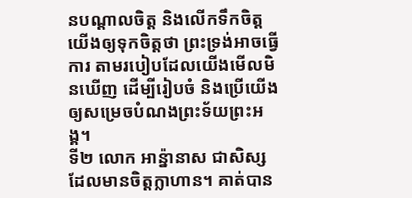នបណ្ដាលចិត្ត និងលើកទឹកចិត្តយើងឲ្យទុកចិត្តថា ព្រះទ្រង់អាចធ្វើការ តាមរបៀបដែលយើងមើលមិនឃើញ ដើម្បីរៀបចំ និងប្រើយើងឲ្យសម្រេចបំណងព្រះទ័យព្រះអង្គ។
ទី២ លោក អាន៉្នានាស ជាសិស្សដែលមានចិត្តក្លាហាន។ គាត់បាន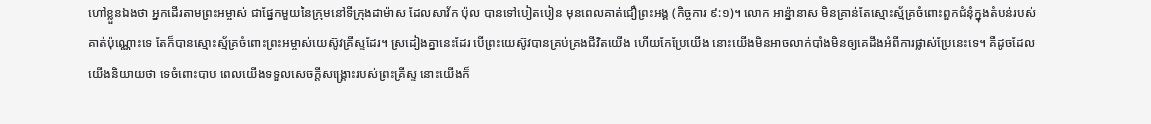ហៅខ្លួនឯងថា អ្នកដើរតាមព្រះអម្ចាស់ ជាផ្នែកមួយនៃក្រុមនៅទីក្រុងដាម៉ាស ដែលសាវ័ក ប៉ុល បានទៅបៀតបៀន មុនពេលគាត់ជឿព្រះអង្គ (កិច្ចការ ៩:១)។ លោក អាន៉្នានាស មិនគ្រាន់តែស្មោះស្ម័គ្រចំពោះពួកជំនុំក្នុងតំបន់របស់គាត់ប៉ុណ្ណោះទេ តែក៏បានស្មោះស្ម័គ្រចំពោះព្រះអម្ចាស់យេស៊ូវគ្រីស្ទដែរ។ ស្រដៀងគ្នានេះដែរ បើព្រះយេស៊ូវបានគ្រប់គ្រងជីវិតយើង ហើយកែប្រែយើង នោះយើងមិនអាចលាក់បាំងមិនឲ្យគេដឹងអំពីការផ្លាស់ប្រែនេះទេ។ គឺដូចដែលយើងនិយាយថា ទេចំពោះបាប ពេលយើងទទួលសេចក្តីសង្គ្រោះរបស់ព្រះគ្រីស្ទ នោះយើងក៏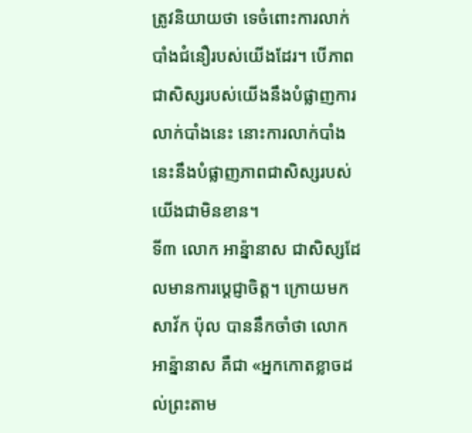ត្រូវនិយាយថា ទេចំពោះការលាក់បាំងជំនឿរបស់យើងដែរ។ បើភាពជាសិស្សរបស់យើងនឹងបំផ្លាញការលាក់បាំងនេះ នោះការលាក់បាំងនេះនឹងបំផ្លាញភាពជាសិស្សរបស់យើងជាមិនខាន។
ទី៣ លោក អាន៉្នានាស ជាសិស្សដែលមានការប្ដេជ្ញាចិត្ត។ ក្រោយមក សាវ័ក ប៉ុល បាននឹកចាំថា លោក អាន៉្នានាស គឺជា «អ្នកកោតខ្លាចដល់ព្រះតាម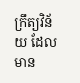ក្រឹត្យវិន័យ ដែលមាន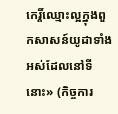កេរ្តិ៍ឈ្មោះល្អក្នុងពួកសាសន៍យូដាទាំងអស់ដែលនៅទីនោះ» (កិច្ចការ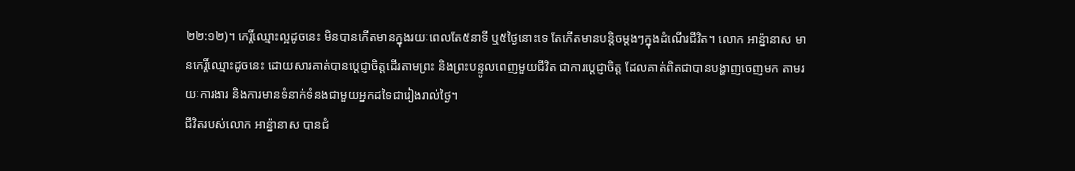២២:១២)។ កេរ្តិ៍ឈ្មោះល្អដូចនេះ មិនបានកើតមានក្នុងរយៈពេលតែ៥នាទី ឬ៥ថ្ងៃនោះទេ តែកើតមានបន្តិចម្តងៗក្នុងដំណើរជីវិត។ លោក អាន៉្នានាស មានកេរ្តិ៍ឈ្មោះដូចនេះ ដោយសារគាត់បានប្ដេជ្ញាចិត្តដើរតាមព្រះ និងព្រះបន្ទូលពេញមួយជីវិត ជាការប្ដេជ្ញាចិត្ត ដែលគាត់ពិតជាបានបង្ហាញចេញមក តាមរយៈការងារ និងការមានទំនាក់ទំនងជាមួយអ្នកដទៃជារៀងរាល់ថ្ងៃ។
ជីវិតរបស់លោក អាន៉្នានាស បានជំ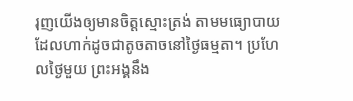រុញយើងឲ្យមានចិត្តស្មោះត្រង់ តាមមធ្យោបាយដែលហាក់ដូចជាតូចតាចនៅថ្ងៃធម្មតា។ ប្រហែលថ្ងៃមួយ ព្រះអង្គនឹង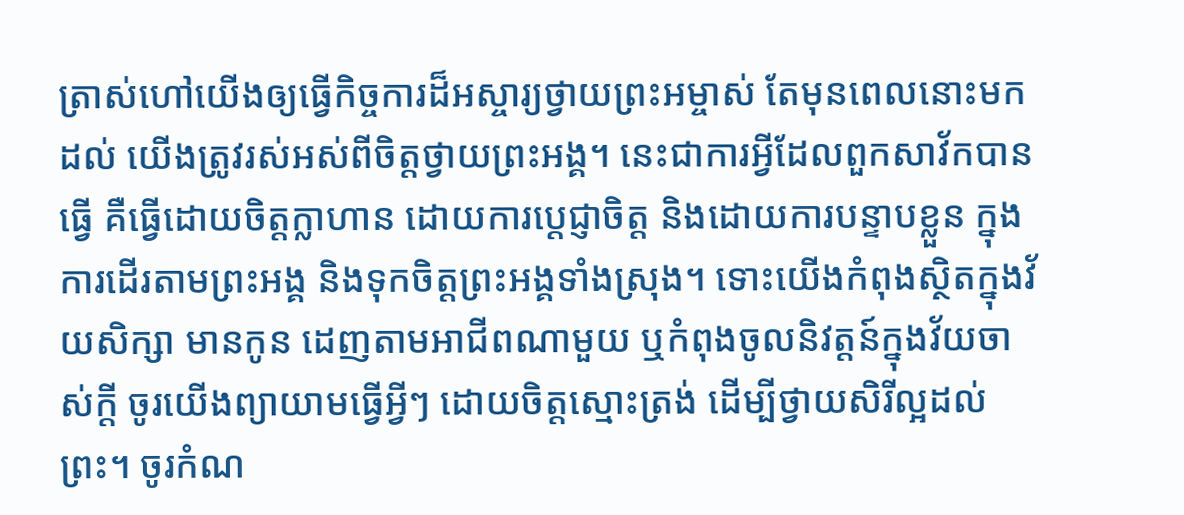ត្រាស់ហៅយើងឲ្យធ្វើកិច្ចការដ៏អស្ចារ្យថ្វាយព្រះអម្ចាស់ តែមុនពេលនោះមកដល់ យើងត្រូវរស់អស់ពីចិត្តថ្វាយព្រះអង្គ។ នេះជាការអ្វីដែលពួកសាវ័កបានធ្វើ គឺធ្វើដោយចិត្តក្លាហាន ដោយការប្ដេជ្ញាចិត្ត និងដោយការបន្ទាបខ្លួន ក្នុងការដើរតាមព្រះអង្គ និងទុកចិត្តព្រះអង្គទាំងស្រុង។ ទោះយើងកំពុងស្ថិតក្នុងវ័យសិក្សា មានកូន ដេញតាមអាជីពណាមួយ ឬកំពុងចូលនិវត្តន៍ក្នុងវ័យចាស់ក្តី ចូរយើងព្យាយាមធ្វើអ្វីៗ ដោយចិត្តស្មោះត្រង់ ដើម្បីថ្វាយសិរីល្អដល់ព្រះ។ ចូរកំណ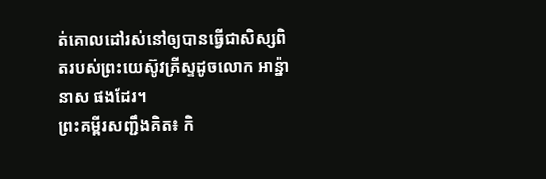ត់គោលដៅរស់នៅឲ្យបានធ្វើជាសិស្សពិតរបស់ព្រះយេស៊ូវគ្រីស្ទដូចលោក អាន្ន៉ានាស ផងដែរ។
ព្រះគម្ពីរសញ្ជឹងគិត៖ កិ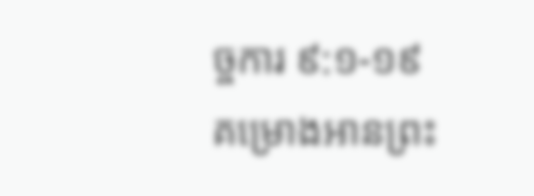ច្ចការ ៩:១-១៩
គម្រោងអានព្រះ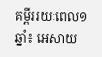គម្ពីររយៈពេល១ឆ្នាំ៖ អេសាយ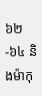៦២-៦៤ និងម៉ាកុ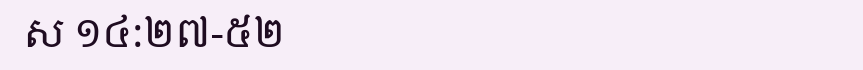ស ១៤:២៧-៥២